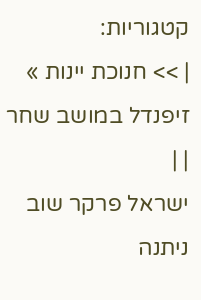קטגוריות:
| >> חנוכת יינות » זיפנדל במושב שחר | |
ישראל פרקר שוב ניתנה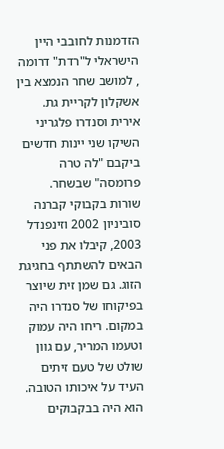הזדמנות לחובבי היין הישראלי ל"רדת" דרומה , למושב שחר הנמצא בין אשקלון לקריית גת. אירית וסנדרו פלגריני השיקו שני יינות חדשים ביקבם "לה טרה פרומסה" שבשחר. שורות בקבוקי קברנה סוביניון 2002 וזינפנדל 2003, קיבלו את פני הבאים להשתתף בחגיגת הזוג. גם שמן זית שיוצר בפיקוחו של סנדרו היה במקום. ריחו היה עמוק וטעמו המריר, עם גוון שולט של טעם זיתים העיד על איכותו הטובה. הוא היה בבקבוקים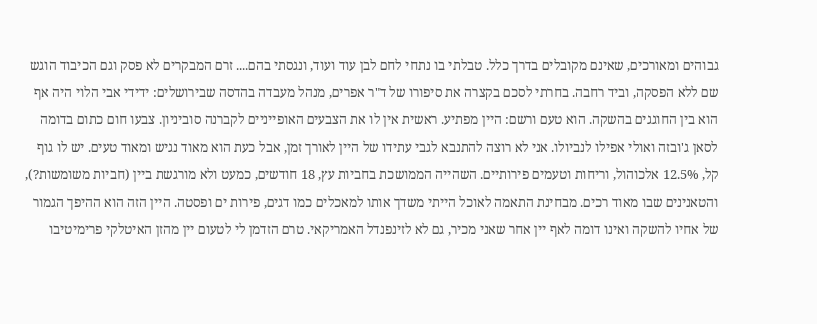גבוהים ומאורכים, שאינם מקובלים בדרך כלל. טבלתי בו נתחי לחם לבן עוד ועוד, ונגסתי בהם.... זרם המבקרים לא פסק וגם הכיבוד הוגש שם ללא הפסקה, וביד רחבה. בחרתי לסכם בקצרה את סיפורו של ד"ר אפרים, מנהל מעבדה בהדסה שבירושלים: ידידי אבי הלוי היה אף הוא בין החוגגים בהשקה. הוא טעם ורשם: היין מפתיע. ראשית אין לו את הצבעים האופייניים לקברנה סוביניון. צבעו חום כתום בדומה לסאן ג'ובזה ואולי אפילו לנביולו. אני לא רוצה להתנבא לגבי עתידו של היין לאורך זמן, אבל כעת הוא מאוד נגיש ומאוד טעים. יש לו גוף קל, 12.5% אלכוהול, וריחות וטעמים פירותיים. השהייה הממושכת בחביות עץ, 18 חודשים, כמעט ולא מורגשת ביין (חביות משומשות?), והטאנינים שבו מאוד רכים. מבחינת התאמה לאוכל הייתי משדך אותו למאכלים כמו דגים, פירות ים ופסטה. היין הזה הוא ההיפך הגמור של אחיו להשקה ואינו דומה לאף יין אחר שאני מכיר, גם לא לזינפנדל האמריקאי. טרם הזדמן לי לטעום יין מהזן האיטלקי פרימיטיבו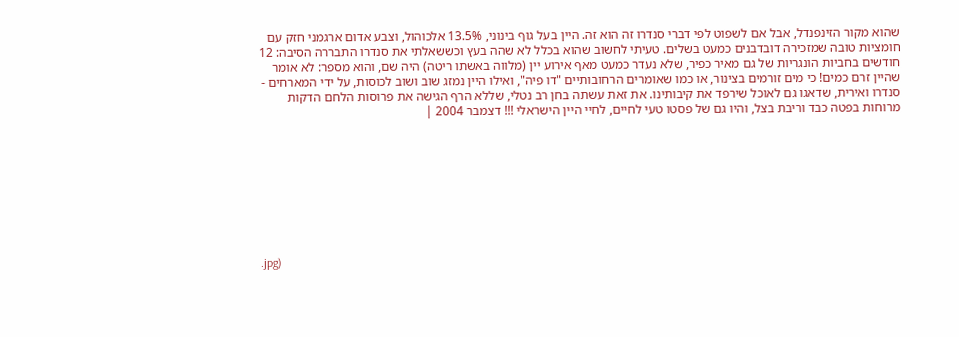שהוא מקור הזינפנדל, אבל אם לשפוט לפי דברי סנדרו זה הוא זה. היין בעל גוף בינוני, 13.5% אלכוהול, וצבע אדום ארגמני חזק עם חומציות טובה שמזכירה דובדבנים כמעט בשלים. טעיתי לחשוב שהוא בכלל לא שהה בעץ וכששאלתי את סנדרו התבררה הסיבה: 12 חודשים בחביות הונגריות של גם מאיר כפיר, שלא נעדר כמעט מאף אירוע יין (מלווה באשתו ריטה) היה שם, והוא מספר: לא אומר שהיין זרם כמים! כי מים זורמים בצינור, או כמו שאומרים הרחובותיים "דו פיה", ואילו היין נמזג שוב ושוב לכוסות, על ידי המארחים - סנדרו ואירית, שדאגו גם לאוכל שירפד את קיבותינו. את זאת עשתה בחן רב נטלי, שללא הרף הגישה את פרוסות הלחם הדקות מרוחות בפטה כבד וריבת בצל, והיו גם של פסטו טעי לחיים, לחיי היין הישראלי !!! דצמבר 2004 |









.jpg)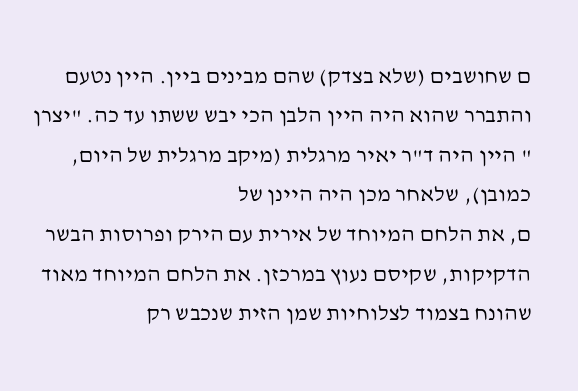ם שחושבים (שלא בצדק) שהם מבינים ביין. היין נטעם והתברר שהוא היה היין הלבן הכי יבש ששתו עד כה. "יצרן " היין היה ד"ר יאיר מרגלית (מיקב מרגלית של היום, כמובן), שלאחר מכן היה היינן של
ם, את הלחם המיוחד של אירית עם הירק ופרוסות הבשר הדקיקות, שקיסם נעוץ במרכזן. את הלחם המיוחד מאוד שהונח בצמוד לצלוחיות שמן הזית שנכבש רק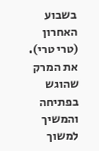בשבוע האחרון (טרי טרי). את המרק שהוגש בפתיחה והמשיך למשוך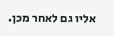אליו גם לאחר מכן.